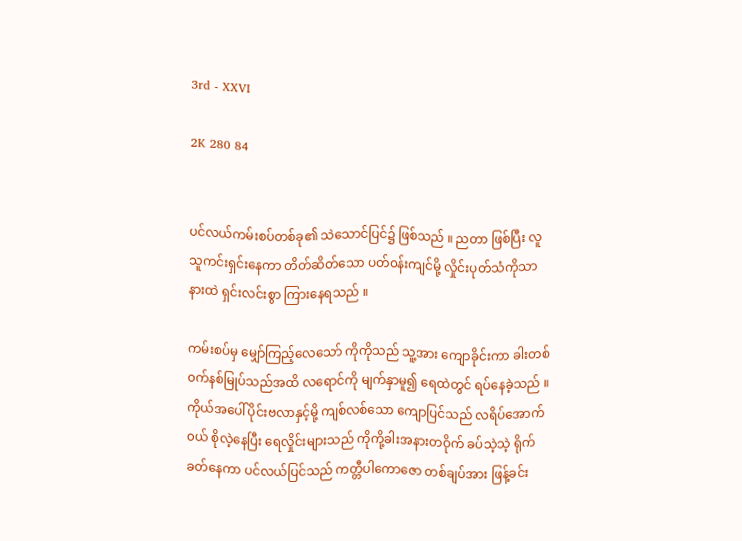3rd - XXVI

2K 280 84


ပင်လယ်ကမ်းစပ်တစ်ခု၏ သဲသောင်ပြင်၌ ဖြစ်သည် ။ ညတာ ဖြစ်‌ပြီး လူသူကင်းရှင်းနေကာ တိတ်ဆိတ်သော ပတ်၀န်းကျင်မို့ လှိုင်းပုတ်သံကိုသာ နားထဲ ရှင်းလင်းစွာ ကြားနေရသည် ။

ကမ်းစပ်မှ မျှော်ကြည့်လေသော် ကိုကိုသည် သူ့အား ကျောခိုင်းကာ ခါးတစ်၀က်နစ်မြုပ်သည်အထိ လရောင်ကို မျက်နှာမူ၍ ရေထဲတွင် ရပ်နေခဲ့သည် ။ ကိုယ်အပေါ်ပိုင်းဗလာနှင့်မို့ ကျစ်လစ်သော ကျောပြင်သည် လရိပ်အောက်၀ယ် စိုလဲ့နေပြီး ရေလှိုင်းများသည် ကိုကို့ခါးအနားတဝိုက် ခပ်သဲ့သဲ့ ရိုက်ခတ်နေကာ ပင်လယ်ပြင်သည် ကတ္တီပါကောဇော တစ်ချပ်အား ဖြန့်ခင်း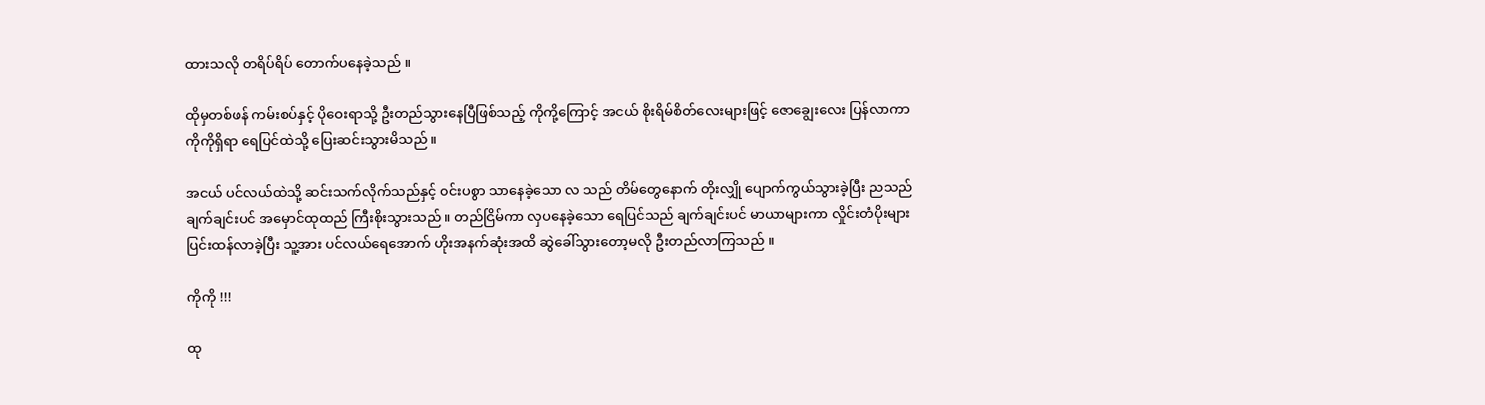ထားသလို တရိပ်ရိပ် တောက်ပနေခဲ့သည် ။

ထိုမှတစ်ဖန် ကမ်းစပ်နှင့် ပိုဝေးရာသို့ ဦးတည်သွားနေပြီဖြစ်သည့် ကိုကို့ကြောင့် အငယ် စိုးရိမ်စိတ်လေးများဖြင့် ဇောချွေးလေး ပြန်လာကာ ကိုကိုရှိရာ ရေပြင်ထဲသို့ ပြေးဆင်းသွားမိသည် ။

အငယ် ပင်လယ်ထဲသို့ ဆင်းသက်လိုက်သည်နှင့် ၀င်းပစွာ သာနေခဲ့သော လ သည် တိမ်တွေနောက် တိုးလျှို ပျောက်ကွယ်သွားခဲ့ပြီး ညသည် ချက်ချင်းပင် အမှောင်ထုထည် ကြီးစိုးသွားသည် ။ တည်ငြိမ်ကာ လှပနေခဲ့သော ရေပြင်သည် ချက်ချင်းပင် မာယာများကာ လှိုင်းတံပိုးများ ပြင်းထန်လာခဲ့ပြီး သူ့အား ပင်လယ်ရေအောက် ဟိုးအနက်ဆုံးအထိ ဆွဲခေါ်သွားတော့မလို ဦးတည်လာကြသည် ။

ကိုကို !!!

ထု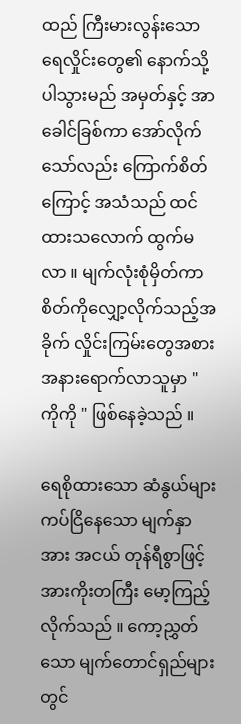ထည် ကြီးမားလွန်းသော ရေလှိုင်းတွေ၏ နောက်သို့ ပါသွားမည် အမှတ်နှင့် အာခေါင်ခြစ်ကာ အော်လိုက်သော်လည်း ကြောက်စိတ်ကြောင့် အသံသည် ထင်ထားသလောက် ထွက်မလာ ။ မျက်လုံးစုံမှိတ်ကာ စိတ်ကိုလျှော့လိုက်သည့်အခိုက် လှိုင်းကြမ်းတွေအစား အနားရောက်လာသူမှာ " ကိုကို " ဖြစ်နေခဲ့သည် ။

ရေစိုထားသော ဆံနွယ်များ ကပ်ငြိနေသော မျက်နှာအား အငယ် တုန်ရီစွာဖြင့် အားကိုးတကြီး မော့ကြည့်လိုက်သည် ။ ကော့ညွှတ်သော မျက်တောင်ရှည်များတွင်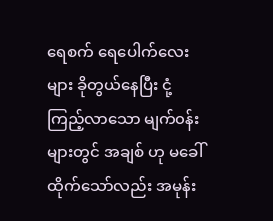ရေစက် ရေပေါက်လေးများ ခိုတွယ်နေပြီး ငုံ့ကြည့်လာသော မျက်၀န်းများတွင် အချစ် ဟု မခေါ်ထိုက်သော်လည်း အမုန်း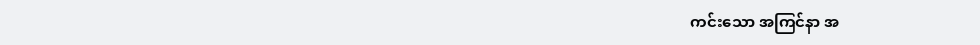ကင်း‌သော အကြင်နာ အ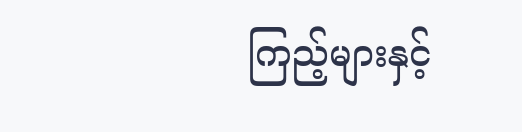ကြည့်များနှင့်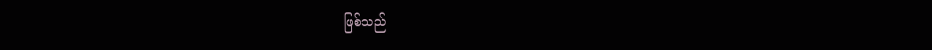ဖြစ်သည်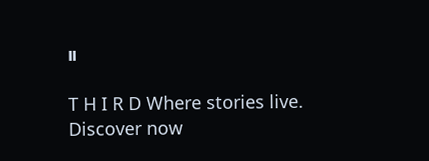။

T H I R D Where stories live. Discover now